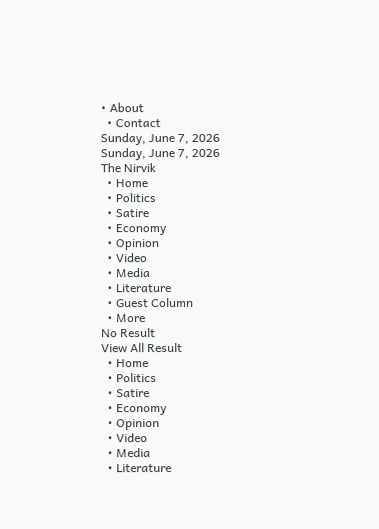• About
  • Contact
Sunday, June 7, 2026
Sunday, June 7, 2026
The Nirvik
  • Home
  • Politics
  • Satire
  • Economy
  • Opinion
  • Video
  • Media
  • Literature
  • Guest Column
  • More
No Result
View All Result
  • Home
  • Politics
  • Satire
  • Economy
  • Opinion
  • Video
  • Media
  • Literature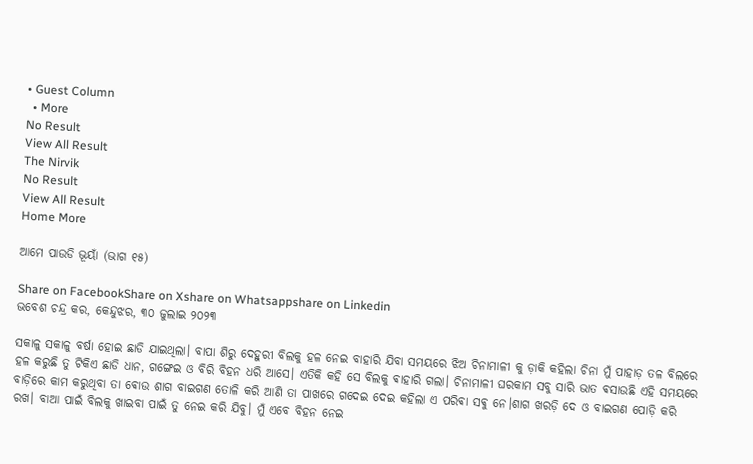• Guest Column
  • More
No Result
View All Result
The Nirvik
No Result
View All Result
Home More

ଆମେ ପାଉଡି ଭୂୟାଁ (ଭାଗ ୧୫)

Share on FacebookShare on Xshare on Whatsappshare on Linkedin
ଭବେଶ ଚନ୍ଦ୍ର କର, କେନ୍ଦୁଝର, ୩୦ ଜୁଲାଇ ୨୦୨୩

ସକାଳୁ ସକାଳୁ ବର୍ଷା ହୋଇ ଛାଡି ଯାଇଥିଲା। ବାପା ଶିରୁ ଦେହୁରୀ ବିଲକୁ ହଳ ନେଇ ବାହାରି ଯିବା ସମୟରେ ଝିଅ ଚିନାମାଳୀ କୁ ଡ଼ାକି କହିଲା ଚିନା ମୁଁ ପାହାଡ଼ ତଳ ବିଲରେ ହଳ କରୁଛି ତୁ ଟିକିଏ ଛାଡି ଧାନ, ଗଙ୍ଗେଇ ଓ ବିରି ବିହନ ଧରି ଆସେ। ଏତିକି କହି ସେ ବିଲକୁ ଵାହାରି ଗଲା। ଚିନାମାଳୀ ଘରକାମ ସବୁ ସାରି ଭାତ ଵସାଉଛି ଏହି ସମୟରେ ବାଡ଼ିରେ କାମ କରୁଥିବା ତା ଵୋଉ ଶାଗ ବାଇଗଣ ତୋଳି କରି ଆଣି ତା ପାଖରେ ଗଦେଇ ଦେଇ କହିଲା ଏ ପରିଵା ସଵୁ ନେ।ଶାଗ ଖରଡ଼ି ଦେ ଓ ବାଇଗଣ ପୋଡ଼ି କରି ରଖ। ବାଆ ପାଇଁ ବିଲକୁ ଖାଇବା ପାଇଁ ତୁ ନେଇ କରି ଯିବୁ। ମୁଁ ଏବେ ବିହନ ନେଇ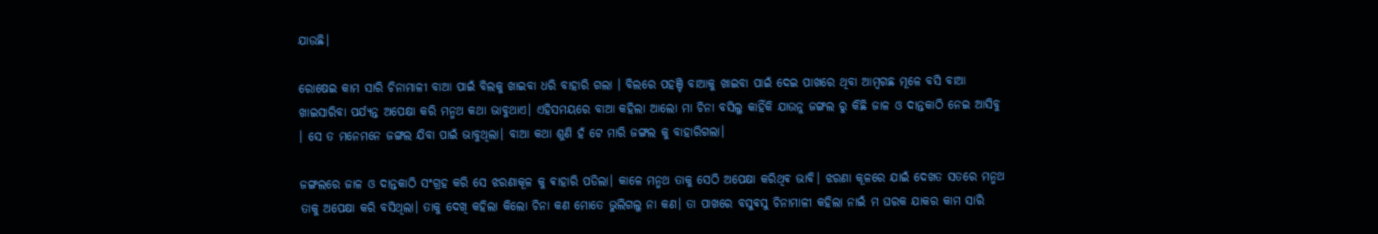ଯାଉଛି।

ରୋଷେଇ କାମ ସାରି ଚିନାମାଳୀ ବାଆ ପାଇଁ ବିଲକୁ ଖାଇବା ଧରି ବାହାରି ଗଲା । ବିଲରେ ପହଞ୍ଚି ବାଆକୁ ଖାଇବା ପାଇଁ ଦେଇ ପାଖରେ ଥିବା ଆମ୍ବଗଛ ମୂଳେ ବସି ବାଆ ଖାଇସାରିବା ପର୍ଯ୍ୟନ୍ତ ଅପେକ୍ଷା କରି ମନ୍ମଥ କଥା ଭାବୁଥାଏ। ଏହିସମୟରେ ବାଆ କହିଲା ଆଲୋ ମା ଚିନା ବସିଲୁ କାହିଁକି ଯାଉନୁ ଜଙ୍ଗଲ ରୁ କିଛି ଜାଳ ଓ ଦାନ୍ତକାଠି ନେଇ ଆସିବୁ । ସେ ତ ମନେମନେ ଜଙ୍ଗଲ ଯିବା ପାଇଁ ଭାବୁଥିଲା। ବାଆ କଥା ଶୁଣି ହଁ ଟେ ମାରି ଜଙ୍ଗଲ କୁ ବାହାରିଗଲା।

ଜଙ୍ଗଲରେ ଜାଳ ଓ ଦାନ୍ତକାଠି ସଂଗ୍ରହ କରି ସେ ଝରଣାକୂଳ କୁ ଵାହାରି ପଡିଲା। କାଳେ ମନ୍ମଥ ତାକୁ ସେଠି ଅପେକ୍ଷା କରିଥିଵ ଭାବି। ଝରଣା କୂଳରେ ଯାଇଁ ଦେଖତ ସତରେ ମନ୍ମଥ ତାକୁ ଅପେକ୍ଷା କରି ବସିଥିଲା। ତାକୁ ଦେଖି କହିଲା କିଲୋ ଚିନା କଣ ମୋତେ ଭୁଲିଗଲୁ ନା କଣ। ତା ପାଖରେ ବସୁଵସୁ ଚିନାମାଳୀ କହିଲା ନାଇଁ ମ ଘରକ ଯାକର କାମ ସାରି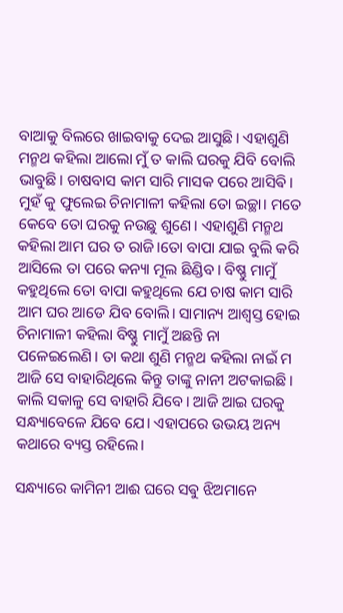ବାଆକୁ ବିଲରେ ଖାଇବାକୁ ଦେଇ ଆସୁଛି। ଏହାଶୁଣି ମନ୍ମଥ କହିଲା ଆଲୋ ମୁଁ ତ କାଲି ଘରକୁ ଯିବି ବୋଲି ଭାବୁଛି। ଚାଷବାସ କାମ ସାରି ମାସକ ପରେ ଆସିଵି। ମୁହଁ କୁ ଫୁଲେଇ ଚିନାମାଳୀ କହିଲା ତୋ ଇଚ୍ଛା। ମତେ କେବେ ତୋ ଘରକୁ ନଉଛୁ ଶୁଣେ। ଏହାଶୁଣି ମନ୍ମଥ କହିଲା ଆମ ଘର ତ ରାଜି।ତୋ ବାପା ଯାଇ ବୁଲି କରି ଆସିଲେ ତା ପରେ କନ୍ୟା ମୂଲ ଛିଣ୍ଡିବ। ବିଷ୍ଣୁ ମାମୁଁ କହୁଥିଲେ ତୋ ବାପା କହୁଥିଲେ ଯେ ଚାଷ କାମ ସାରି ଆମ ଘର ଆଡେ ଯିବ ବୋଲି। ସାମାନ୍ୟ ଆଶ୍ବସ୍ତ ହୋଇ ଚିନାମାଳୀ କହିଲା ବିଷ୍ଣୁ ମାମୁଁ ଅଛନ୍ତି ନା ପଳେଇଲେଣି। ତା କଥା ଶୁଣି ମନ୍ମଥ କହିଲା ନାଇଁ ମ ଆଜି ସେ ବାହାରିଥିଲେ କିନ୍ତୁ ତାଙ୍କୁ ନାନୀ ଅଟକାଇଛି। କାଲି ସକାଳୁ ସେ ବାହାରି ଯିବେ। ଆଜି ଆଇ ଘରକୁ ସନ୍ଧ୍ୟାବେଳେ ଯିବେ ଯେ। ଏହାପରେ ଉଭୟ ଅନ୍ୟ କଥାରେ ବ୍ୟସ୍ତ ରହିଲେ।

ସନ୍ଧ୍ୟାରେ କାମିନୀ ଆଈ ଘରେ ସଵୁ ଝିଅମାନେ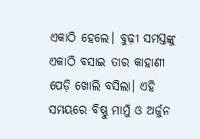ଏକାଠି ହେଲେ। ବୁଢ଼ୀ ସମସ୍ତଙ୍କୁ ଏକାଠି ବସାଇ ତାର କାହାଣୀ ପେଡ଼ି ଖୋଲି ବସିଲା। ଏହି ସମୟରେ ବିଷ୍ଣୁ ମାମୁଁ ଓ ଅର୍ଜୁନ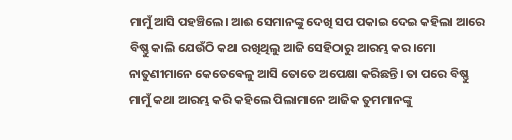ମାମୁଁ ଆସି ପହଞ୍ଚିଲେ। ଆଈ ସେମାନଙ୍କୁ ଦେଖି ସପ ପକାଇ ଦେଇ କହିଲା ଆରେ ବିଷ୍ଣୁ କାଲି ଯେଉଁଠି କଥା ରଖିଥିଲୁ ଆଜି ସେହିଠାରୁ ଆରମ୍ଭ କର।ମୋ ନାତୁଣୀମାନେ କେତେଵେଳୁ ଆସି ତୋତେ ଅପେକ୍ଷା କରିଛନ୍ତି। ତା ପରେ ବିଷ୍ଣୁ ମାମୁଁ କଥା ଆରମ୍ଭ କରି କହିଲେ ପିଲାମାନେ ଆଜିକ ତୁମମାନଙ୍କୁ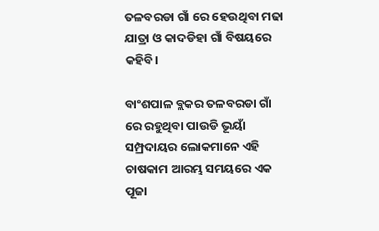ତଳବରଡା ଗାଁ ରେ ହେଉଥିବା ମଢା ଯାତ୍ରା ଓ କାଦଡିହା ଗାଁ ବିଷୟରେ କହିବି।

ବାଂଶପାଳ ବ୍ଲକର ତଳବରଡା ଗାଁ ରେ ରହୁଥିବା ପାଉଡି ଭୂୟାଁ ସମ୍ପ୍ରଦାୟର ଲୋକମାନେ ଏହି ଚାଷକାମ ଆରମ୍ଭ ସମୟରେ ଏକ ପୂଜା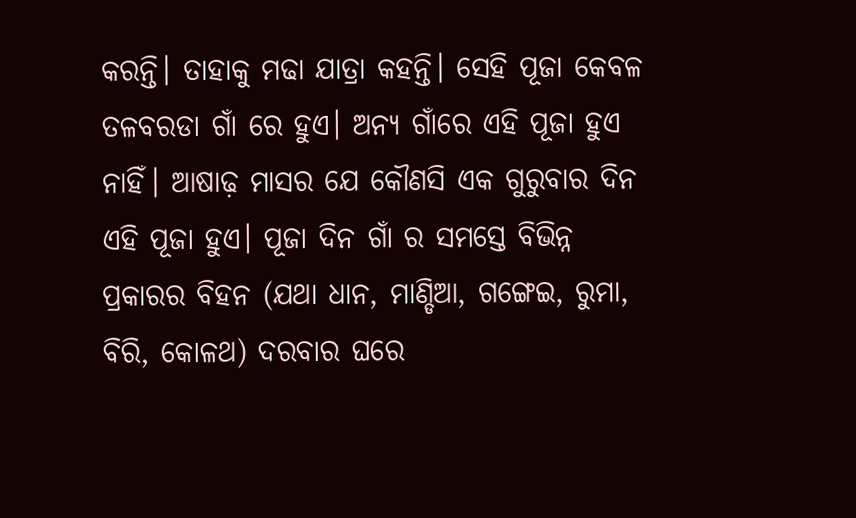କରନ୍ତି। ତାହାକୁ ମଢା ଯାତ୍ରା କହନ୍ତି। ସେହି ପୂଜା କେବଳ ତଳବରଡା ଗାଁ ରେ ହୁଏ। ଅନ୍ୟ ଗାଁରେ ଏହି ପୂଜା ହୁଏ ନାହିଁ। ଆଷାଢ଼ ମାସର ଯେ କୌଣସି ଏକ ଗୁରୁବାର ଦିନ ଏହି ପୂଜା ହୁଏ। ପୂଜା ଦିନ ଗାଁ ର ସମସ୍ତେ ବିଭିନ୍ନ ପ୍ରକାରର ବିହନ (ଯଥା ଧାନ, ମାଣ୍ଡିଆ, ଗଙ୍ଗେଇ, ରୁମା, ବିରି, କୋଳଥ) ଦରବାର ଘରେ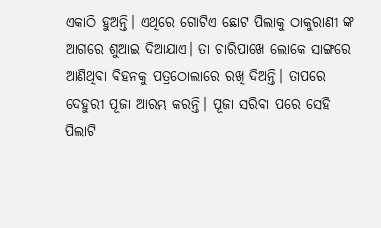ଏକାଠି ହୁଅନ୍ତି। ଏଥିରେ ଗୋଟିଏ ଛୋଟ ପିଲାକୁ ଠାକୁରାଣୀ ଙ୍କ ଆଗରେ ଶୁଆଇ ଦିଆଯାଏ। ତା ଚାରିପାଖେ ଲୋକେ ସାଙ୍ଗରେ ଆଣିଥିବା ବିହନକୁ ପତ୍ରଠୋଲାରେ ରଖି ଦିଅନ୍ତି। ତାପରେ ଦେହୁରୀ ପୂଜା ଆରମ୍ଭ କରନ୍ତି। ପୂଜା ସରିବା ପରେ ସେହି ପିଲାଟି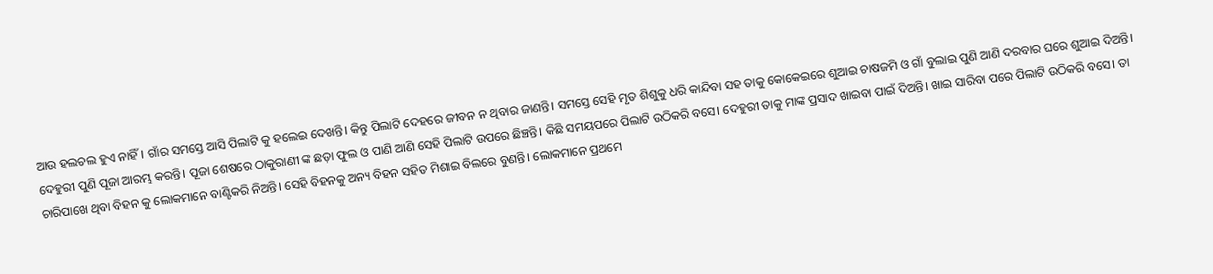ଆଉ ହଲଚଲ ହୁଏ ନାହିଁ। ଗାଁର ସମସ୍ତେ ଆସି ପିଲାଟି କୁ ହଲେଇ ଦେଖନ୍ତି। କିନ୍ତୁ ପିଲାଟି ଦେହରେ ଜୀବନ ନ ଥିବାର ଜାଣନ୍ତି। ସମସ୍ତେ ସେହି ମୃତ ଶିଶୁକୁ ଧରି କାନ୍ଦିବା ସହ ତାକୁ କୋକେଇରେ ଶୁଆଇ ଚାଷଜମି ଓ ଗାଁ ବୁଲାଇ ପୁଣି ଆଣି ଦରବାର ଘରେ ଶୁଆଇ ଦିଅନ୍ତି। ଦେହୁରୀ ପୁଣି ପୂଜା ଆରମ୍ଭ କରନ୍ତି। ପୂଜା ଶେଷରେ ଠାକୁରାଣୀ ଙ୍କ ଛଡ଼ା ଫୁଲ ଓ ପାଣି ଆଣି ସେହି ପିଲାଟି ଉପରେ ଛିଞ୍ଚନ୍ତି। କିଛି ସମୟପରେ ପିଲାଟି ଉଠିକରି ବସେ। ଦେହୁରୀ ତାକୁ ମାଙ୍କ ପ୍ରସାଦ ଖାଇବା ପାଇଁ ଦିଅନ୍ତି। ଖାଇ ସାରିବା ପରେ ପିଲାଟି ଉଠିକରି ବସେ। ତା ଚାରିପାଖେ ଥିବା ବିହନ କୁ ଲୋକମାନେ ବାଣ୍ଟିକରି ନିଅନ୍ତି। ସେହି ବିହନକୁ ଅନ୍ୟ ବିହନ ସହିତ ମିଶାଇ ବିଲରେ ବୁଣନ୍ତି। ଲୋକମାନେ ପ୍ରଥମେ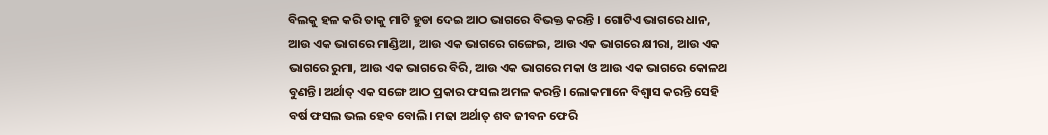ବିଲକୁ ହଳ କରି ତାକୁ ମାଟି ହୁଡା ଦେଇ ଆଠ ଭାଗରେ ବିଭକ୍ତ କରନ୍ତି । ଗୋଟିଏ ଭାଗରେ ଧାନ, ଆଉ ଏକ ଭାଗରେ ମାଣ୍ଡିଆ, ଆଉ ଏକ ଭାଗରେ ଗଙ୍ଗେଇ, ଆଉ ଏକ ଭାଗରେ କ୍ଷୀରା, ଆଉ ଏକ ଭାଗରେ ରୁମା, ଆଉ ଏକ ଭାଗରେ ବିରି, ଆଉ ଏକ ଭାଗରେ ମକା ଓ ଆଉ ଏକ ଭାଗରେ କୋଳଥ ବୁଣନ୍ତି। ଅର୍ଥାତ୍ ଏକ ସଙ୍ଗେ ଆଠ ପ୍ରକାର ଫସଲ ଅମଳ କରନ୍ତି। ଲୋକମାନେ ବିଶ୍ବାସ କରନ୍ତି ସେହି ବର୍ଷ ଫସଲ ଭଲ ହେବ ବୋଲି। ମଢା ଅର୍ଥାତ୍ ଶବ ଜୀବନ ଫେରି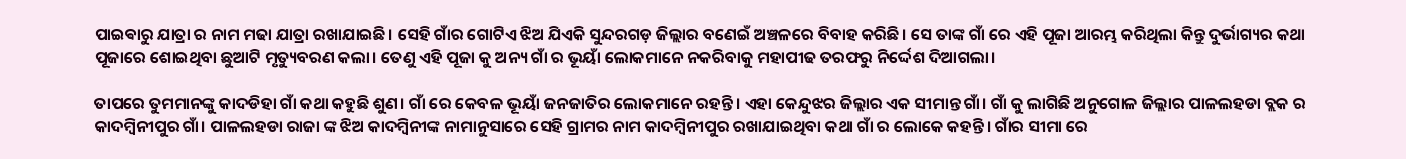ପାଇଵାରୁ ଯାତ୍ରା ର ନାମ ମଢା ଯାତ୍ରା ରଖାଯାଇଛି। ସେହି ଗାଁର ଗୋଟିଏ ଝିଅ ଯିଏକି ସୁନ୍ଦରଗଡ଼ ଜିଲ୍ଲାର ବଣେଇଁ ଅଞ୍ଚଳରେ ବିବାହ କରିଛି। ସେ ତାଙ୍କ ଗାଁ ରେ ଏହି ପୂଜା ଆରମ୍ଭ କରିଥିଲା କିନ୍ତୁ ଦୁର୍ଭାଗ୍ୟର କଥା ପୂଜାରେ ଶୋଇଥିବା ଛୁଆଟି ମୃତ୍ୟୁବରଣ କଲା। ତେଣୁ ଏହି ପୂଜା କୁ ଅନ୍ୟ ଗାଁ ର ଭୂୟାଁ ଲୋକମାନେ ନକରିବାକୁ ମହାପୀଢ ତରଫରୁ ନିର୍ଦ୍ଦେଶ ଦିଆଗଲା।

ତାପରେ ତୁମମାନଙ୍କୁ କାଦଡିହା ଗାଁ କଥା କହୁଛି ଶୁଣ। ଗାଁ ରେ କେବଳ ଭୂୟାଁ ଜନଜାତିର ଲୋକମାନେ ରହନ୍ତି। ଏହା କେନ୍ଦୁଝର ଜିଲ୍ଲାର ଏକ ସୀମାନ୍ତ ଗାଁ। ଗାଁ କୁ ଲାଗିଛି ଅନୁଗୋଳ ଜିଲ୍ଲାର ପାଳଲହଡା ବ୍ଲକ ର କାଦମ୍ବିନୀପୁର ଗାଁ। ପାଳଲହଡା ରାଜା ଙ୍କ ଝିଅ କାଦମ୍ବିନୀଙ୍କ ନାମାନୁସାରେ ସେହି ଗ୍ରାମର ନାମ କାଦମ୍ଵିନୀପୁର ରଖାଯାଇଥିବା କଥା ଗାଁ ର ଲୋକେ କହନ୍ତି। ଗାଁର ସୀମା ରେ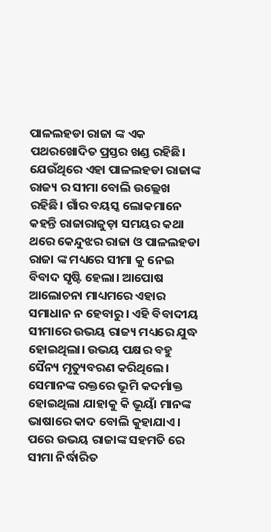ପାଳଲହଡା ରାଜା ଙ୍କ ଏକ ପଥରଖୋଦିତ ପ୍ରସ୍ତର ଖଣ୍ଡ ରହିଛି। ଯେଉଁଥିରେ ଏହା ପାଳଲହଡା ରାଜାଙ୍କ ରାଜ୍ୟ ର ସୀମା ବୋଲି ଉଲ୍ଲେଖ ରହିଛି। ଗାଁର ବୟସ୍କ ଲୋକମାନେ କହନ୍ତି ରାଜାରାଜୁଡ଼ା ସମୟର କଥା ଥରେ କେନ୍ଦୁଝର ରାଜା ଓ ପାଳଲହଡା ରାଜା ଙ୍କ ମଧ୍ୟରେ ସୀମା କୁ ନେଇ ବିବାଦ ସୃଷ୍ଟି ହେଲା। ଆପୋଷ ଆଲୋଚନା ମାଧ୍ୟମରେ ଏହାର ସମାଧାନ ନ ହେବାରୁ। ଏହି ବିବାଦୀୟ ସୀମାରେ ଉଭୟ ରାଜ୍ୟ ମଧ୍ୟରେ ଯୁଦ୍ଧ ହୋଇଥିଲା। ଉଭୟ ପକ୍ଷର ବହୁ ସୈନ୍ୟ ମୃତ୍ୟୁବରଣ କରିଥିଲେ। ସେମାନଙ୍କ ରକ୍ତରେ ଭୂମି କଦର୍ମାକ୍ତ ହୋଇଥିଲା ଯାହାକୁ କି ଭୂୟାଁ ମାନଙ୍କ ଭାଷାରେ କାଦ ବୋଲି କୁହାଯାଏ। ପରେ ଉଭୟ ରାଜାଙ୍କ ସହମତି ରେ ସୀମା ନିର୍ଦ୍ଧାରିତ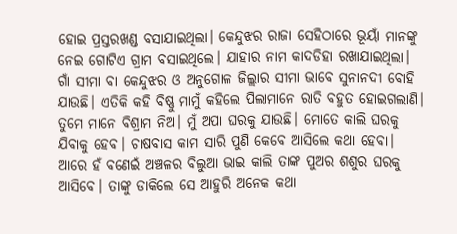ହୋଇ ପ୍ରସ୍ତରଖଣ୍ଡ ବସାଯାଇଥିଲା। କେନ୍ଦୁଝର ରାଜା ସେହିଠାରେ ଭୂୟାଁ ମାନଙ୍କୁ ନେଇ ଗୋଟିଏ ଗ୍ରାମ ବସାଇଥିଲେ। ଯାହାର ନାମ କାଦଡିହା ରଖାଯାଇଥିଲା। ଗାଁ ସୀମା ବା କେନ୍ଦୁଝର ଓ ଅନୁଗୋଳ ଜିଲ୍ଲାର ସୀମା ଭାବେ ସୁନାନଦୀ ବୋହି ଯାଉଛି। ଏତିକି କହି ବିଷ୍ଣୁ ମାମୁଁ କହିଲେ ପିଲାମାନେ ରାତି ବହୁତ ହୋଇଗଲାଣି। ତୁମେ ମାନେ ବିଶ୍ରାମ ନିଅ। ମୁଁ ଅପା ଘରକୁ ଯାଉଛି। ମୋତେ କାଲି ଘରକୁ ଯିବାକୁ ହେବ। ଚାଷବାସ କାମ ସାରି ପୁଣି କେବେ ଆସିଲେ କଥା ହେବା। ଆରେ ହଁ ବଣେଇଁ ଅଞ୍ଚଳର ବିଲୁଆ ଭାଇ କାଲି ତାଙ୍କ ପୁଅର ଶଶୁର ଘରକୁ ଆସିବେ। ତାଙ୍କୁ ଡାକିଲେ ସେ ଆହୁରି ଅନେକ କଥା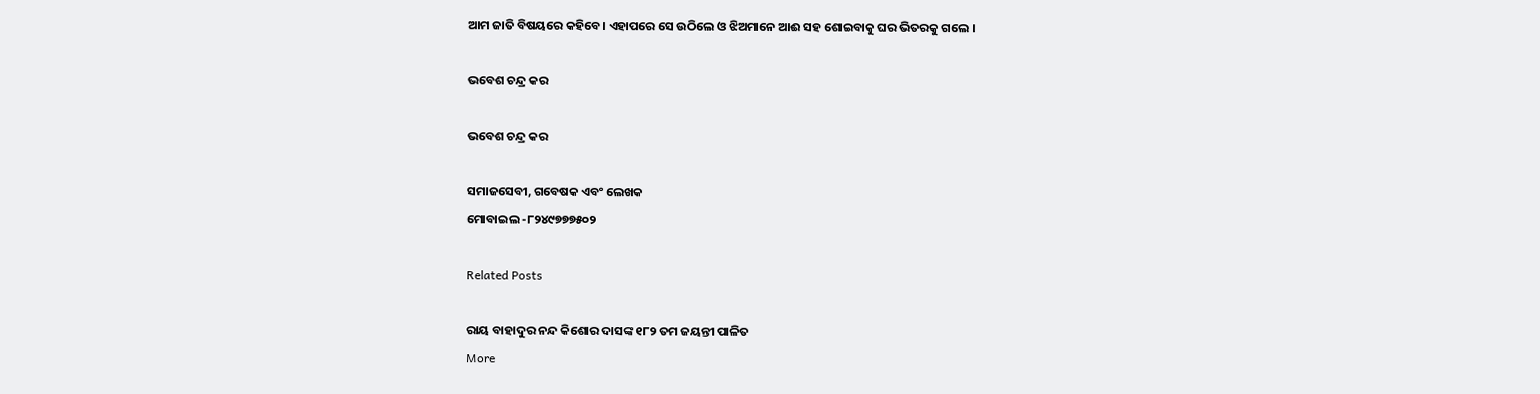ଆମ ଜାତି ବିଷୟରେ କହିବେ। ଏହାପରେ ସେ ଉଠିଲେ ଓ ଝିଅମାନେ ଆଈ ସହ ଶୋଇବାକୁ ଘର ଭିତରକୁ ଗଲେ ।

ଭବେଶ ଚନ୍ଦ୍ର କର

ଭବେଶ ଚନ୍ଦ୍ର କର

ସମାଜସେବୀ, ଗବେଷକ ଏବଂ ଲେଖକ
ମୋବାଇଲ -୮୨୪୯୭୭୭୫୦୨

Related Posts

ରାୟ ବାହାଦୁର ନନ୍ଦ କିଶୋର ଦାସଙ୍କ ୧୮୨ ତମ ଜୟନ୍ତୀ ପାଳିତ
More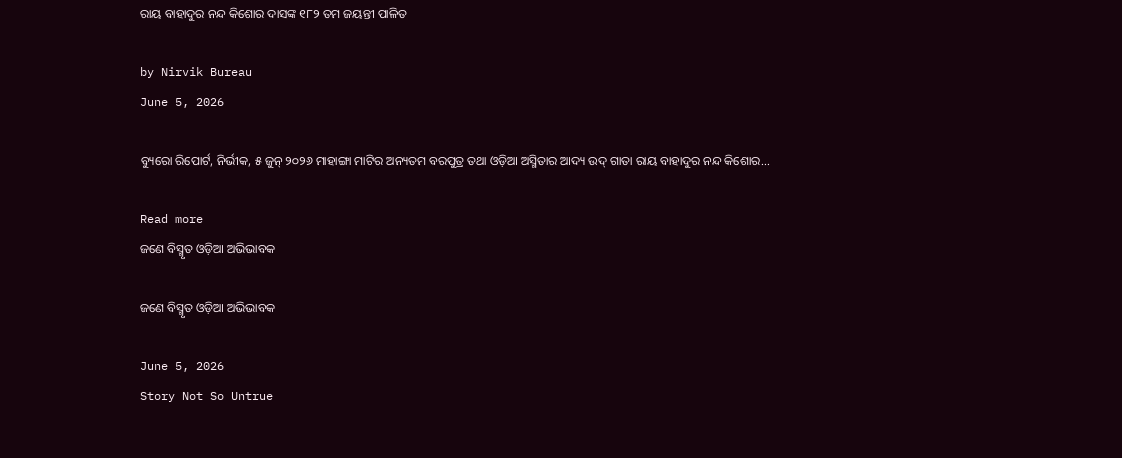ରାୟ ବାହାଦୁର ନନ୍ଦ କିଶୋର ଦାସଙ୍କ ୧୮୨ ତମ ଜୟନ୍ତୀ ପାଳିତ

by Nirvik Bureau
June 5, 2026

ବ୍ୟୁରୋ ରିପୋର୍ଟ, ନିର୍ଭୀକ, ୫ ଜୁନ୍ ୨୦୨୬ ମାହାଙ୍ଗା ମାଟିର ଅନ୍ୟତମ ବରପୁତ୍ର ତଥା ଓଡ଼ିଆ ଅସ୍ମିତାର ଆଦ୍ୟ ଉଦ୍ ଗାତା ରାୟ ବାହାଦୁର ନନ୍ଦ କିଶୋର...

Read more
ଜଣେ ବିସ୍ମୃତ ଓଡ଼ିଆ ଅଭିଭାବକ

ଜଣେ ବିସ୍ମୃତ ଓଡ଼ିଆ ଅଭିଭାବକ

June 5, 2026
Story Not So Untrue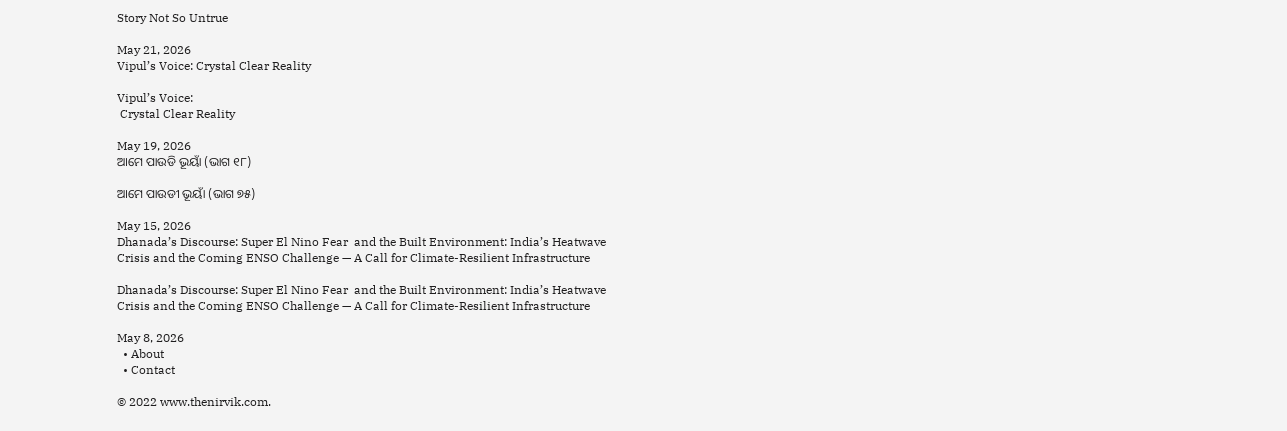Story Not So Untrue

May 21, 2026
Vipul’s Voice: Crystal Clear Reality

Vipul’s Voice:
 Crystal Clear Reality

May 19, 2026
ଆମେ ପାଉଡି ଭୂୟାଁ (ଭାଗ ୧୮)

ଆମେ ପାଉଡୀ ଭୂୟାଁ (ଭାଗ ୭୫)

May 15, 2026
Dhanada’s Discourse: Super El Nino Fear  and the Built Environment: India’s Heatwave Crisis and the Coming ENSO Challenge — A Call for Climate-Resilient Infrastructure

Dhanada’s Discourse: Super El Nino Fear  and the Built Environment: India’s Heatwave Crisis and the Coming ENSO Challenge — A Call for Climate-Resilient Infrastructure

May 8, 2026
  • About
  • Contact

© 2022 www.thenirvik.com.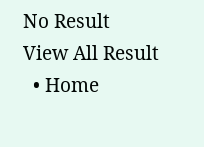No Result
View All Result
  • Home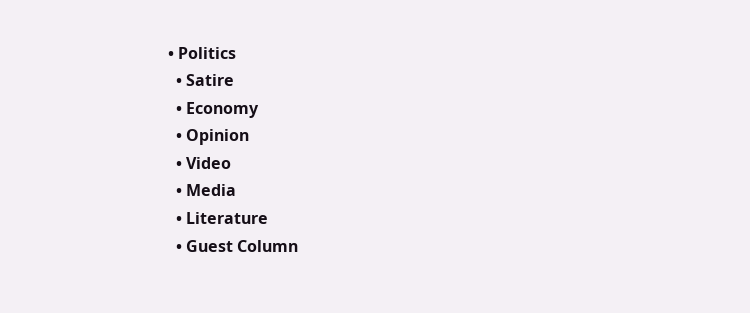• Politics
  • Satire
  • Economy
  • Opinion
  • Video
  • Media
  • Literature
  • Guest Column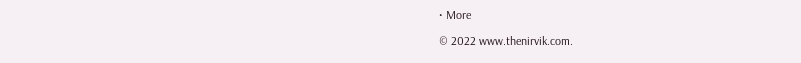• More

© 2022 www.thenirvik.com.